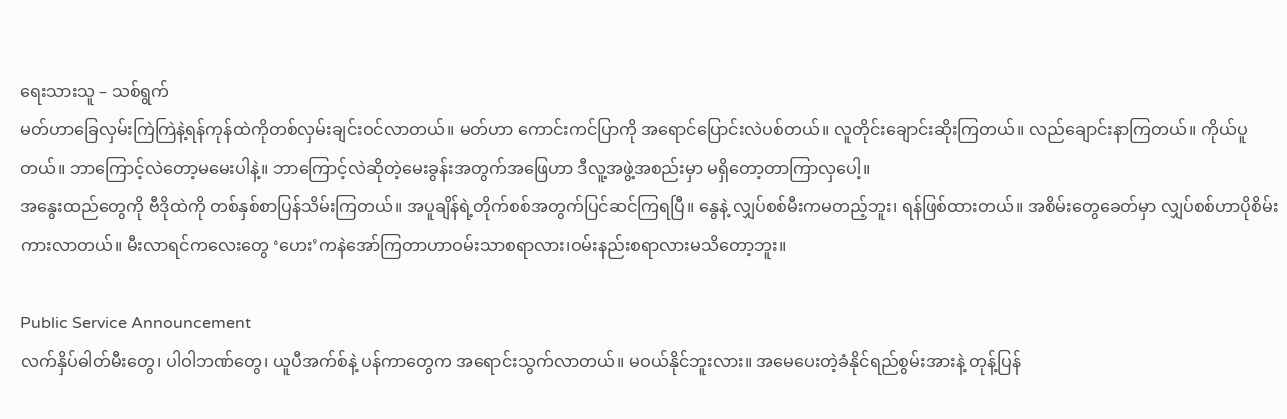ရေးသားသူ – သစ်ရွက်
မတ်ဟာခြေလှမ်းကြဲကြဲနဲ့ရန်ကုန်ထဲကိုတစ်လှမ်းချင်းဝင်လာတယ်။ မတ်ဟာ ကောင်းကင်ပြာကို အရောင်ပြောင်းလဲပစ်တယ်။ လူတိုင်းချောင်းဆိုးကြတယ်။ လည်ချောင်းနာကြတယ်။ ကိုယ်ပူတယ်။ ဘာကြောင့်လဲတော့မမေးပါနဲ့။ ဘာကြောင့်လဲဆိုတဲ့မေးခွန်းအတွက်အဖြေဟာ ဒီလူ့အဖွဲ့အစည်းမှာ မရှိတော့တာကြာလှပေါ့။
အနွေးထည်တွေကို ဗီဒိုထဲကို တစ်နှစ်စာပြန်သိမ်းကြတယ်။ အပူချိန်ရဲ့တိုက်စစ်အတွက်ပြင်ဆင်ကြရပြီ။ နွေနဲ့ လျှပ်စစ်မီးကမတည့်ဘူး၊ ရန်ဖြစ်ထားတယ်။ အစိမ်းတွေခေတ်မှာ လျှပ်စစ်ဟာပိုစိမ်းကားလာတယ်။ မီးလာရင်ကလေးတွေ ‘ဟေး’ကနဲအော်ကြတာဟာဝမ်းသာစရာလား၊ဝမ်းနည်းစရာလားမသိတော့ဘူး။

Public Service Announcement
လက်နှိပ်ဓါတ်မီးတွေ၊ ပါဝါဘဏ်တွေ၊ ယူပီအက်စ်နဲ့ ပန်ကာတွေက အရောင်းသွက်လာတယ်။ မဝယ်နိုင်ဘူးလား။ အမေပေးတဲ့ခံနိုင်ရည်စွမ်းအားနဲ့ တုန့်ပြန်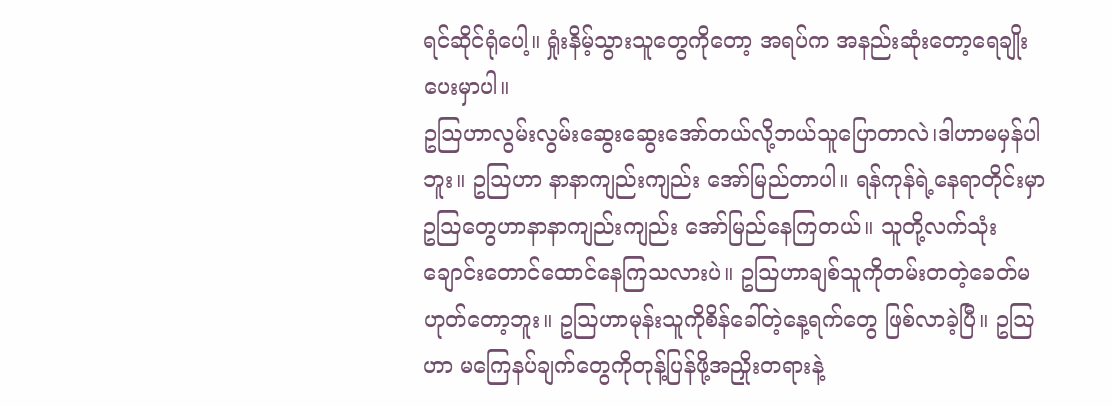ရင်ဆိုင်ရုံပေါ့။ ရှုံးနိမ့်သွားသူတွေကိုတော့ အရပ်က အနည်းဆုံးတော့ရေချိုးပေးမှာပါ။
ဥဩဟာလွမ်းလွမ်းဆွေးဆွေးအော်တယ်လို့ဘယ်သူပြောတာလဲ၊ဒါဟာမမှန်ပါဘူး။ ဥဩဟာ နာနာကျည်းကျည်း အော်မြည်တာပါ။ ရန်ကုန်ရဲ့နေရာတိုင်းမှာဥဩတွေဟာနာနာကျည်းကျည်း အော်မြည်နေကြတယ်။ သူတို့လက်သုံးချောင်းတောင်ထောင်နေကြသလားပဲ။ ဥဩဟာချစ်သူကိုတမ်းတတဲ့ခေတ်မဟုတ်တော့ဘူး။ ဥဩဟာမုန်းသူကိုစိန်ခေါ်တဲ့နေ့ရက်တွေ ဖြစ်လာခဲ့ပြီ။ ဥဩဟာ မကြေနပ်ချက်တွေကိုတုန့်ပြန်ဖို့အညှိုးတရားနဲ့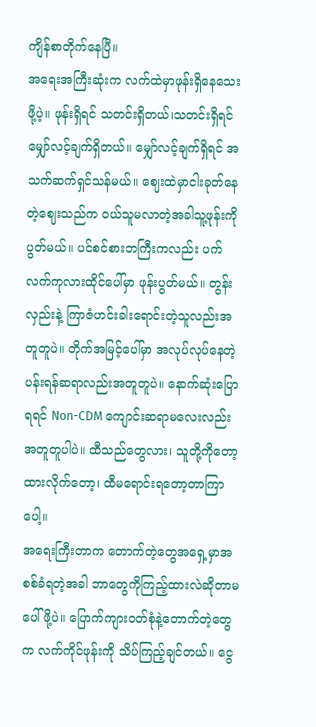ကျိန်စာတိုက်နေပြီ။
အရေးအကြီးဆုံးက လက်ထဲမှာဖုန်းရှိနေသေးဖို့ပဲ့။ ဖုန်းရှိရင် သတင်းရှိတယ်၊သတင်းရှိရင် မျှော်လင့်ချက်ရှိတယ်။ မျှော်လင့်ချက်ရှိရင် အသက်ဆက်ရှင်သန်မယ်။ ဈေးထဲမှာငါးခုတ်နေတဲ့ဈေးသည်က ဝယ်သူမလာတဲ့အခါသူ့ဖုန်းကိုပွတ်မယ်။ ပင်စင်စားဘကြီးကလည်း ပက်လက်ကုလားထိုင်ပေါ်မှာ ဖုန်းပွတ်မယ်။ တွန်းလှည်းနဲ့ ကြာဇံဟင်းခါးရောင်းတဲ့သူလည်းအတူတူပဲ။ တိုက်အမြင့်ပေါ်မှာ အလုပ်လုပ်နေတဲ့ ပန်းရန်ဆရာလည်းအတူတူပဲ။ နောက်ဆုံးပြောရရင် Non-CDM ကျောင်းဆရာမလေးလည်းအတူတူပါပဲ။ ထီသည်တွေလား၊ သူတို့ကိုတော့ထားလိုက်တော့၊ ထီမရောင်းရတော့တာကြာပေါ့။
အရေးကြီးတာက တောက်တဲ့တွေအရှေ့မှာအစစ်ခံရတဲ့အခါ ဘာတွေကိုကြည့်ထားလဲဆိုတာမပေါ်ဖို့ပဲ။ ပြောက်ကျားဝတ်စုံနဲ့တောက်တဲ့တွေက လက်ကိုင်ဖုန်းကို သိပ်ကြည့်ချင်တယ်။ ငွေ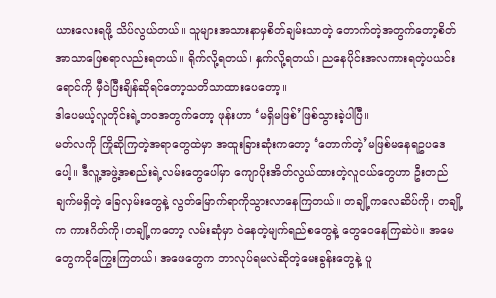ယားလေးရဖို့ သိပ်လွယ်တယ်။ သူများအသားနာမှစိတ်ချမ်းသာတဲ့ တောက်တဲ့အတွက်တော့စိတ်အာသာဖြေစရာလည်းရတယ်။ ရိုက်လို့ရတယ်၊ နှက်လို့ရတယ်၊ ညနေပိုင်းအလကားရတဲ့ပယင်းရောင်ကို မှီဝဲပြီးချိန်ဆိုရင်တော့သတိသာထားပေတော့။
ဒါပေမယ့်လူတိုင်းရဲ့ဘဝအတွက်တော့ ဖုန်းဟာ ‘မရှိမဖြစ်’ဖြစ်သွားခဲ့ပါပြီ။
မတ်လကို ကြိုဆိုကြတဲ့အရာတွေထဲမှာ အထူးခြားဆုံးကတော့ ‘တောက်တဲ့’မဖြစ်မနေရဥပဒေပေါ့။ ဒီလူ့အဖွဲ့အစည်းရဲ့လမ်းတွေပေါ်မှာ ကျောပိုးအိတ်လွယ်ထားတဲ့လူငယ်တွေဟာ ဦးတည်ချက်မရှိတဲ့ ခြေလှမ်းတွေနဲ့ လွတ်မြောက်ရာကိုသွားလာနေကြတယ်။ တချို့ကလေဆိပ်ကို၊ တချို့က ကားဂိတ်ကို၊တချို့ကတော့ လမ်းဆုံမှာ ဝဲနေတဲ့မျက်ရည်စတွေနဲ့ တွေဝေနေကြဆဲပဲ။ အမေတွေကငိုကြွေးကြတယ်၊ အဖေတွေက ဘာလုပ်ရမလဲဆိုတဲ့မေးခွန်းတွေနဲ့ ပူ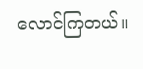လောင်ကြတယ်။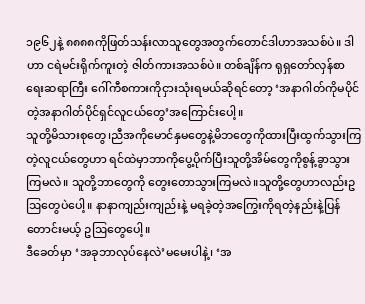၁၉၆၂နဲ့ ၈၈၈၈ကိုဖြတ်သန်းလာသူတွေအတွက်တောင်ဒါဟာအသစ်ပဲ။ ဒါဟာ ငရဲမင်းရိုက်ကူးတဲ့ ဇါတ်ကားအသစ်ပဲ။ တစ်ချိန်က ရုရှတော်လှန်စာရေးဆရာကြီး ဂေါ်ကီစကားကိုငှားသုံးရမယ်ဆိုရင်တော့ ‘အနာဂါတ်ကိုမပိုင်တဲ့အနာဂါတ်ပိုင်ရှင်လူငယ်တွေ’အကြောင်းပေါ့။
သူတို့မိသားစုတွေ၊ညီအကိုမောင်နှမတွေနဲ့မိဘတွေကိုထားပြီးထွက်သွားကြတဲ့လူငယ်တွေဟာ ရင်ထဲမှာဘာကိုပွေ့ပိုက်ပြီးသူတို့အိမ်တွေကိုစွန့်ခွာသွားကြမလဲ။ သူတို့ဘာတွေကို တွေးတောသွားကြမလဲ။သူတို့တွေဟာလည်းဥဩတွေပဲပေါ့။ နာနာကျည်းကျည်းနဲ့ မရခဲ့တဲ့အကြွေးကိုရတဲ့နည်းနဲ့ပြန်တောင်းမယ့် ဥဩတွေပေါ့။
ဒီခေတ်မှာ ‘အခုဘာလုပ်နေလဲ’မမေးပါနဲ့၊ ‘အ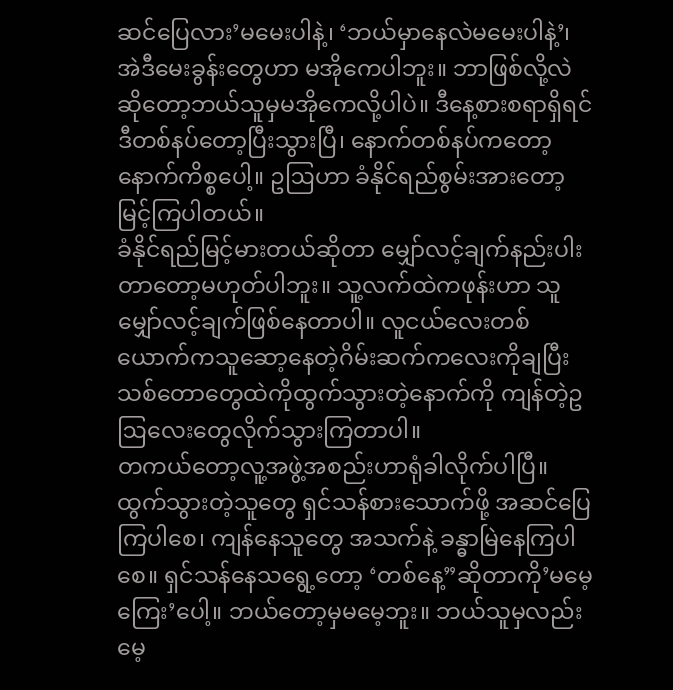ဆင်ပြေလား’မမေးပါနဲ့၊ ‘ဘယ်မှာနေလဲမမေးပါနဲ့’၊ အဲဒီမေးခွန်းတွေဟာ မအိုကေပါဘူး။ ဘာဖြစ်လို့လဲဆိုတော့ဘယ်သူမှမအိုကေလို့ပါပဲ။ ဒီနေ့စားစရာရှိရင် ဒီတစ်နပ်တော့ပြီးသွားပြီ၊ နောက်တစ်နပ်ကတော့နောက်ကိစ္စပေါ့။ ဥဩဟာ ခံနိုင်ရည်စွမ်းအားတော့ မြင့်ကြပါတယ်။
ခံနိုင်ရည်မြင့်မားတယ်ဆိုတာ မျှော်လင့်ချက်နည်းပါးတာတော့မဟုတ်ပါဘူး။ သူ့လက်ထဲကဖုန်းဟာ သူမျှော်လင့်ချက်ဖြစ်နေတာပါ။ လူငယ်လေးတစ်ယောက်ကသူဆော့နေတဲ့ဂိမ်းဆက်ကလေးကိုချပြီး သစ်တောတွေထဲကိုထွက်သွားတဲ့နောက်ကို ကျန်တဲ့ဥဩလေးတွေလိုက်သွားကြတာပါ။
တကယ်တော့လူ့အဖွဲ့အစည်းဟာရုံခါလိုက်ပါပြီ။ ထွက်သွားတဲ့သူတွေ ရှင်သန်စားသောက်ဖို့ အဆင်ပြေကြပါစေ၊ ကျန်နေသူတွေ အသက်နဲ့ ခန္ဓာမြဲနေကြပါစေ။ ရှင်သန်နေသရွေ့တော့ ‘တစ်နေ့”ဆိုတာကို’မမေ့ကြေး’ပေါ့။ ဘယ်တော့မှမမေ့ဘူး။ ဘယ်သူမှလည်းမေ့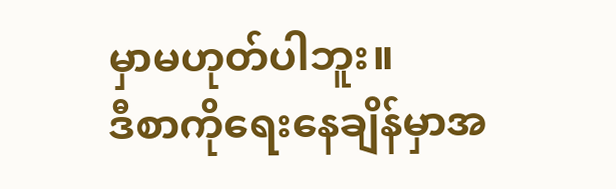မှာမဟုတ်ပါဘူး။
ဒီစာကိုရေးနေချိန်မှာအ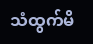သံထွက်မိ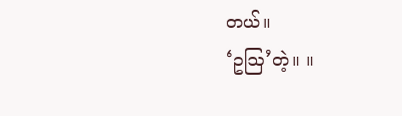တယ်။
‘ဥဩ’တဲ့။ ။